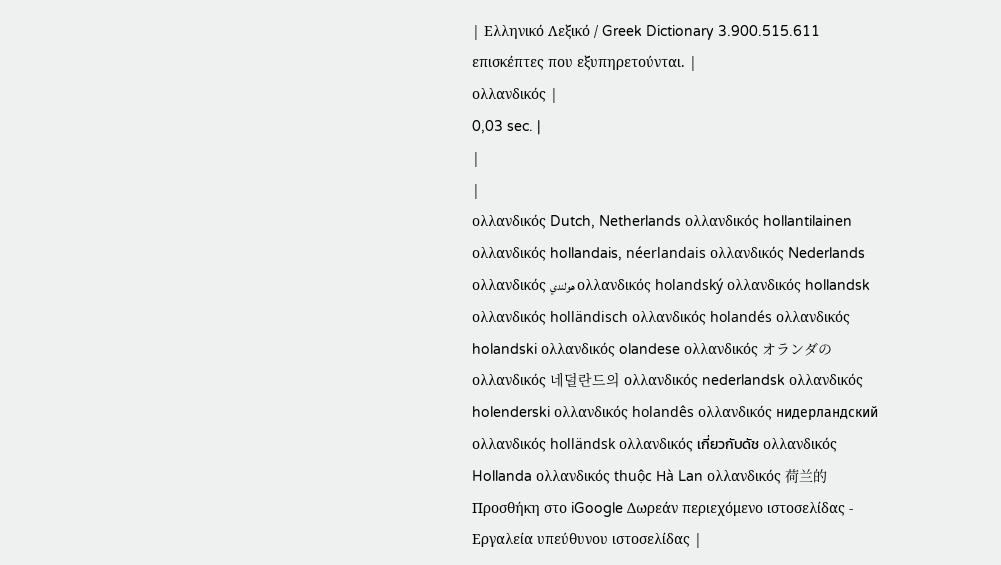| Ελληνικό Λεξικό / Greek Dictionary 3.900.515.611 επισκέπτες που εξυπηρετούνται. |
ολλανδικός |
0,03 sec. |
|
|
ολλανδικός Dutch, Netherlands ολλανδικός hollantilainen ολλανδικός hollandais, néerlandais ολλανδικός Nederlands ολλανδικός هولندي ολλανδικός holandský ολλανδικός hollandsk ολλανδικός holländisch ολλανδικός holandés ολλανδικός holandski ολλανδικός olandese ολλανδικός オランダの ολλανδικός 네덜란드의 ολλανδικός nederlandsk ολλανδικός holenderski ολλανδικός holandês ολλανδικός нидерландский ολλανδικός holländsk ολλανδικός เกี่ยวกับดัช ολλανδικός Hollanda ολλανδικός thuộc Hà Lan ολλανδικός 荷兰的 Προσθήκη στο iGoogle Δωρεάν περιεχόμενο ιστοσελίδας - Εργαλεία υπεύθυνου ιστοσελίδας |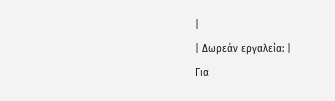|
| Δωρεάν εργαλεία: |
Για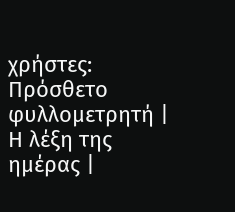χρήστες:
Πρόσθετο φυλλομετρητή |
Η λέξη της ημέρας |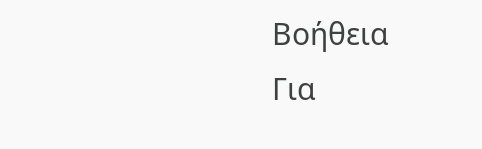Βοήθεια
Για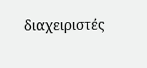διαχειριστές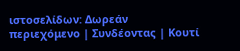ιστοσελίδων: Δωρεάν περιεχόμενο | Συνδέοντας | Κουτί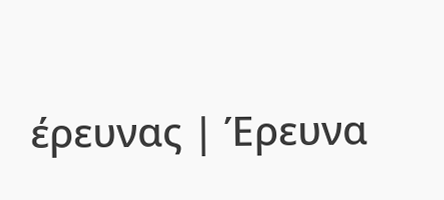έρευνας | Έρευνα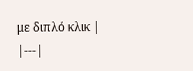με διπλό κλικ |
|---|